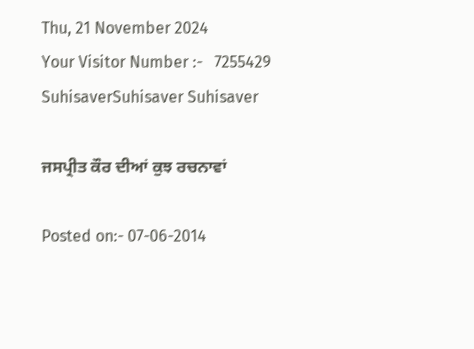Thu, 21 November 2024
Your Visitor Number :-   7255429
SuhisaverSuhisaver Suhisaver

ਜਸਪ੍ਰੀਤ ਕੌਰ ਦੀਆਂ ਕੁਝ ਰਚਨਾਵਾਂ

Posted on:- 07-06-2014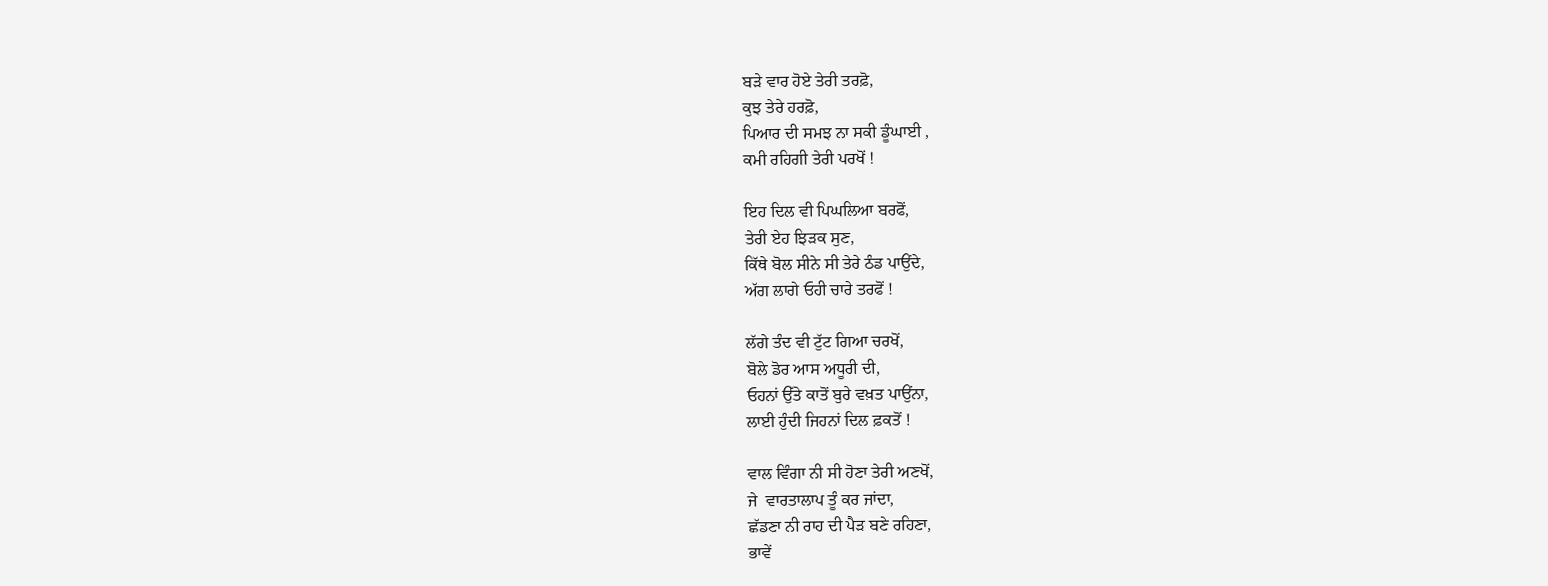ਬੜੇ ਵਾਰ ਹੋਏ ਤੇਰੀ ਤਰਫ਼ੋ,
ਕੁਝ ਤੇਰੇ ਹਰਫ਼ੋ,
ਪਿਆਰ ਦੀ ਸਮਝ ਨਾ ਸਕੀ ਡੂੰਘਾਈ ,
ਕਮੀ ਰਹਿਗੀ ਤੇਰੀ ਪਰਖੋਂ !

ਇਹ ਦਿਲ ਵੀ ਪਿਘਲਿਆ ਬਰਫੋਂ,
ਤੇਰੀ ਏਹ ਝਿੜਕ ਸੁਣ,
ਕਿੱਥੇ ਬੋਲ ਸੀਨੇ ਸੀ ਤੇਰੇ ਠੰਡ ਪਾਉਂਦੇ,
ਅੱਗ ਲਾਗੇ ਓਹੀ ਚਾਰੇ ਤਰਫੋਂ !

ਲੱਗੇ ਤੰਦ ਵੀ ਟੁੱਟ ਗਿਆ ਚਰਖੋਂ,
ਬੋਲੇ ਡੋਰ ਆਸ ਅਧੂਰੀ ਦੀ,
ਓਹਨਾਂ ਉੱਤੇ ਕਾਤੋਂ ਬੁਰੇ ਵਖ਼ਤ ਪਾਉਂਨਾ,
ਲਾਈ ਹੁੰਦੀ ਜਿਹਨਾਂ ਦਿਲ ਫ਼ਕਤੋਂ !

ਵਾਲ ਵਿੰਗਾ ਨੀ ਸੀ ਹੋਣਾ ਤੇਰੀ ਅਣਖੋਂ,
ਜੇ  ਵਾਰਤਾਲਾਪ ਤੂੰ ਕਰ ਜਾਂਦਾ,
ਛੱਡਣਾ ਨੀ ਰਾਹ ਦੀ ਪੈੜ ਬਣੇ ਰਹਿਣਾ,
ਭਾਵੇਂ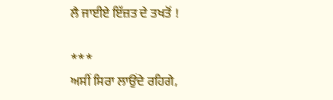ਲੈ ਜਾਈਏ ਇੱਜ਼ਤ ਦੇ ਤਖਤੋਂ !

***
ਅਸੀਂ ਸਿਰਾ ਲਾਉਂਦੇ ਰਹਿਗੇ,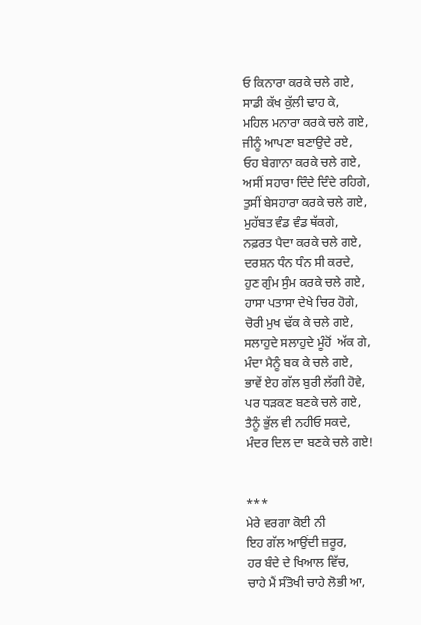ਓ ਕਿਨਾਰਾ ਕਰਕੇ ਚਲੇ ਗਏ,
ਸਾਡੀ ਕੱਖ ਕੁੱਲੀ ਢਾਹ ਕੇ,
ਮਹਿਲ ਮਨਾਰਾ ਕਰਕੇ ਚਲੇ ਗਏ,
ਜੀਨੂੰ ਆਪਣਾ ਬਣਾਉਦੇ ਰਏ,
ਓਹ ਬੇਗਾਨਾ ਕਰਕੇ ਚਲੇ ਗਏ,
ਅਸੀਂ ਸਹਾਰਾ ਦਿੰਦੇ ਦਿੰਦੇ ਰਹਿਗੇ,
ਤੁਸੀਂ ਬੇਸਹਾਰਾ ਕਰਕੇ ਚਲੇ ਗਏ,
ਮੁਹੱਬਤ ਵੰਡ ਵੰਡ ਥੱਕਗੇ,
ਨਫ਼ਰਤ ਪੈਦਾ ਕਰਕੇ ਚਲੇ ਗਏ,
ਦਰਸ਼ਨ ਧੰਨ ਧੰਨ ਸੀ ਕਰਦੇ,
ਹੁਣ ਗੁੰਮ ਸੁੰਮ ਕਰਕੇ ਚਲੇ ਗਏ,
ਹਾਸਾ ਪਤਾਸਾ ਦੇਖੇ ਚਿਰ ਹੋਗੇ,
ਚੋਰੀ ਮੁਖ ਢੱਕ ਕੇ ਚਲੇ ਗਏ,
ਸਲਾਹੁਦੇ ਸਲਾਹੁਦੇ ਮੂੰਹੋਂ  ਅੱਕ ਗੇ,
ਮੰਦਾ ਮੈਨੂੰ ਬਕ ਕੇ ਚਲੇ ਗਏ,
ਭਾਵੇਂ ਏਹ ਗੱਲ ਬੁਰੀ ਲੱਗੀ ਹੋਵੇ,
ਪਰ ਧੜਕਣ ਬਣਕੇ ਚਲੇ ਗਏ,
ਤੈਨੂੰ ਭੁੱਲ ਵੀ ਨਹੀਓ ਸਕਦੇ,
ਮੰਦਰ ਦਿਲ ਦਾ ਬਣਕੇ ਚਲੇ ਗਏ!


***
ਮੇਰੇ ਵਰਗਾ ਕੋਈ ਨੀ
ਇਹ ਗੱਲ ਆਉਂਦੀ ਜ਼ਰੂਰ,
ਹਰ ਬੰਦੇ ਦੇ ਖਿਆਲ ਵਿੱਚ,
ਚਾਹੇ ਮੈਂ ਸੰਤੋਖੀ ਚਾਹੇ ਲੋਭੀ ਆ,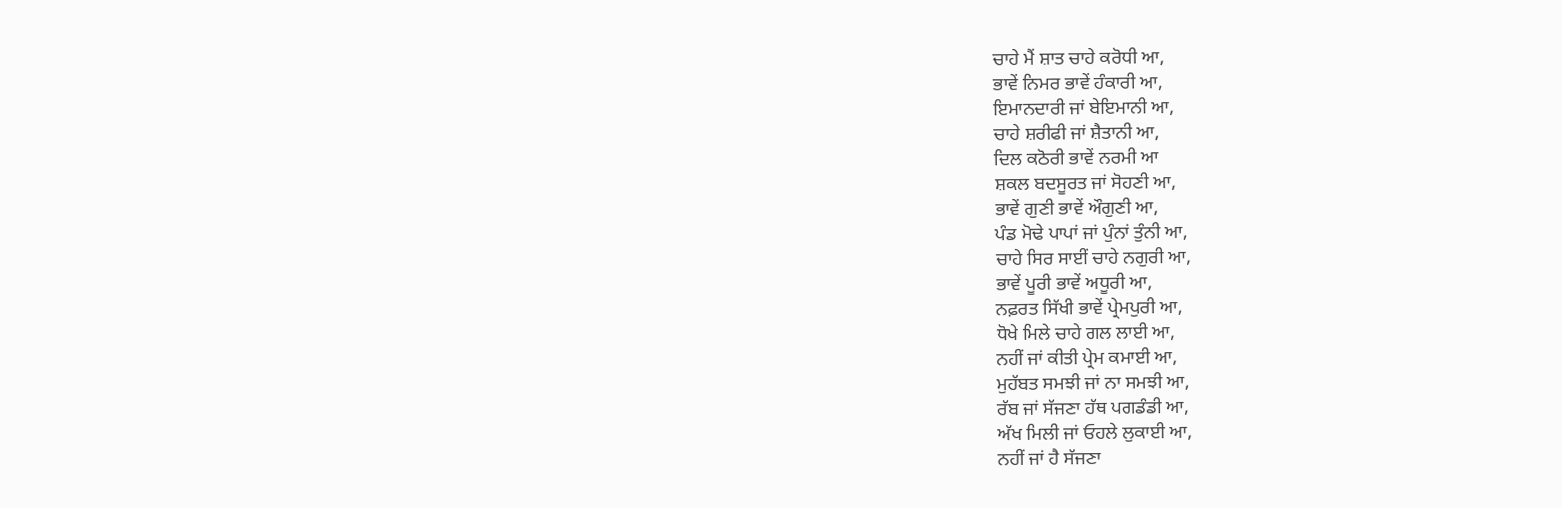ਚਾਹੇ ਮੈਂ ਸ਼ਾਤ ਚਾਹੇ ਕਰੋਧੀ ਆ,
ਭਾਵੇਂ ਨਿਮਰ ਭਾਵੇਂ ਹੰਕਾਰੀ ਆ,
ਇਮਾਨਦਾਰੀ ਜਾਂ ਬੇਇਮਾਨੀ ਆ,
ਚਾਹੇ ਸ਼ਰੀਫੀ ਜਾਂ ਸ਼ੈਤਾਨੀ ਆ,
ਦਿਲ ਕਠੋਰੀ ਭਾਵੇਂ ਨਰਮੀ ਆ
ਸ਼ਕਲ ਬਦਸੂਰਤ ਜਾਂ ਸੋਹਣੀ ਆ,
ਭਾਵੇਂ ਗੁਣੀ ਭਾਵੇਂ ਔਗੁਣੀ ਆ,
ਪੰਡ ਮੋਢੇ ਪਾਪਾਂ ਜਾਂ ਪੁੰਨਾਂ ਤੁੰਨੀ ਆ,
ਚਾਹੇ ਸਿਰ ਸਾਈਂ ਚਾਹੇ ਨਗੁਰੀ ਆ,
ਭਾਵੇਂ ਪੂਰੀ ਭਾਵੇਂ ਅਧੂਰੀ ਆ,
ਨਫ਼ਰਤ ਸਿੱਖੀ ਭਾਵੇਂ ਪ੍ਰੇਮਪੁਰੀ ਆ,
ਧੋਖੇ ਮਿਲੇ ਚਾਹੇ ਗਲ ਲਾਈ ਆ,
ਨਹੀਂ ਜਾਂ ਕੀਤੀ ਪ੍ਰੇਮ ਕਮਾਈ ਆ,
ਮੁਹੱਬਤ ਸਮਝੀ ਜਾਂ ਨਾ ਸਮਝੀ ਆ,
ਰੱਬ ਜਾਂ ਸੱਜਣਾ ਹੱਥ ਪਗਡੰਡੀ ਆ,
ਅੱਖ ਮਿਲੀ ਜਾਂ ਓਹਲੇ ਲੁਕਾਈ ਆ,
ਨਹੀਂ ਜਾਂ ਹੈ ਸੱਜਣਾ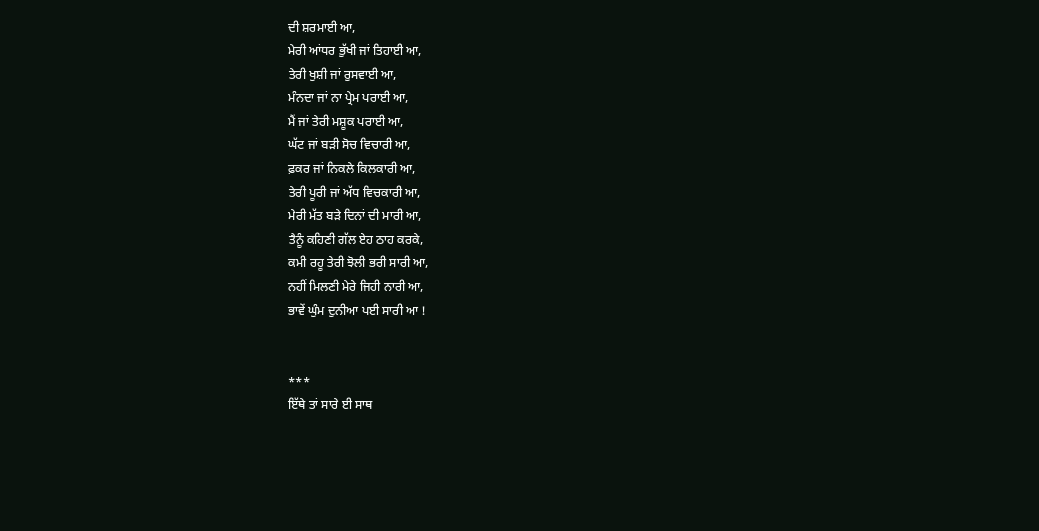ਦੀ ਸ਼ਰਮਾਈ ਆ,
ਮੇਰੀ ਆਂਧਰ ਭੁੱਖੀ ਜਾਂ ਤਿਹਾਈ ਆ,
ਤੇਰੀ ਖੁਸ਼ੀ ਜਾਂ ਰੁਸਵਾਈ ਆ,
ਮੰਨਦਾ ਜਾਂ ਨਾ ਪ੍ਰੇਮ ਪਰਾਈ ਆ,
ਮੈਂ ਜਾਂ ਤੇਰੀ ਮਸ਼ੂਕ ਪਰਾਈ ਆ,
ਘੱਟ ਜਾਂ ਬੜੀ ਸੋਚ ਵਿਚਾਰੀ ਆ,
ਫ਼ਕਰ ਜਾਂ ਨਿਕਲੇ ਕਿਲਕਾਰੀ ਆ,
ਤੇਰੀ ਪੂਰੀ ਜਾਂ ਅੱਧ ਵਿਚਕਾਰੀ ਆ,
ਮੇਰੀ ਮੱਤ ਬੜੇ ਦਿਨਾਂ ਦੀ ਮਾਰੀ ਆ,
ਤੈਨੂੰ ਕਹਿਣੀ ਗੱਲ ਏਹ ਠਾਹ ਕਰਕੇ,
ਕਮੀ ਰਹੂ ਤੇਰੀ ਝੋਲੀ ਭਰੀ ਸਾਰੀ ਆ,
ਨਹੀਂ ਮਿਲਣੀ ਮੇਰੇ ਜਿਹੀ ਨਾਰੀ ਆ,
ਭਾਵੇਂ ਘੁੰਮ ਦੁਨੀਆ ਪਈ ਸਾਰੀ ਆ !


***
ਇੱਥੇ ਤਾਂ ਸਾਰੇ ਈ ਸਾਥ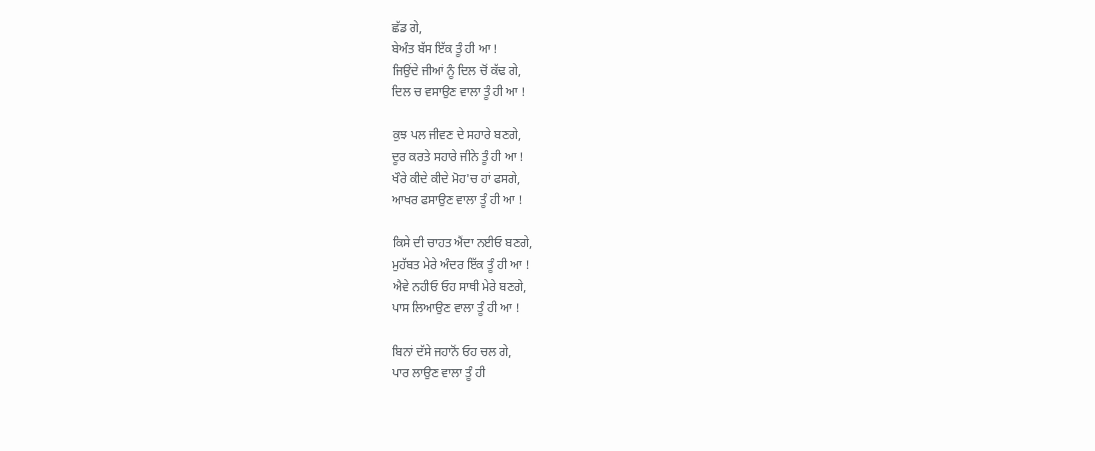ਛੱਡ ਗੇ,
ਬੇਅੰਤ ਬੱਸ ਇੱਕ ਤੂੰ ਹੀ ਆ !
ਜਿਉਂਦੇ ਜੀਆਂ ਨੂੰ ਦਿਲ ਚੋਂ ਕੱਢ ਗੇ,
ਦਿਲ ਚ ਵਸਾਉਣ ਵਾਲਾ ਤੂੰ ਹੀ ਆ !

ਕੁਝ ਪਲ ਜੀਵਣ ਦੇ ਸਹਾਰੇ ਬਣਗੇ,
ਦੂਰ ਕਰਤੇ ਸਹਾਰੇ ਜੀਨੇ ਤੂੰ ਹੀ ਆ !
ਖੌਰੇ ਕੀਦੇ ਕੀਦੇ ਮੋਹ'ਚ ਹਾਂ ਫਸਗੇ,
ਆਖਰ ਫਸਾਉਣ ਵਾਲਾ ਤੂੰ ਹੀ ਆ !

ਕਿਸੇ ਦੀ ਚਾਹਤ ਐਂਦਾ ਨਈਓ ਬਣਗੇ,
ਮੁਹੱਬਤ ਮੇਰੇ ਅੰਦਰ ਇੱਕ ਤੂੰ ਹੀ ਆ !
ਐਵੇ ਨਹੀਓ ਓਹ ਸਾਥੀ ਮੇਰੇ ਬਣਗੇ,
ਪਾਸ ਲਿਆਉਣ ਵਾਲਾ ਤੂੰ ਹੀ ਆ !

ਬਿਨਾਂ ਦੱਸੇ ਜਹਾਨੋਂ ਓਹ ਚਲ ਗੇ,
ਪਾਰ ਲਾਉਣ ਵਾਲਾ ਤੂੰ ਹੀ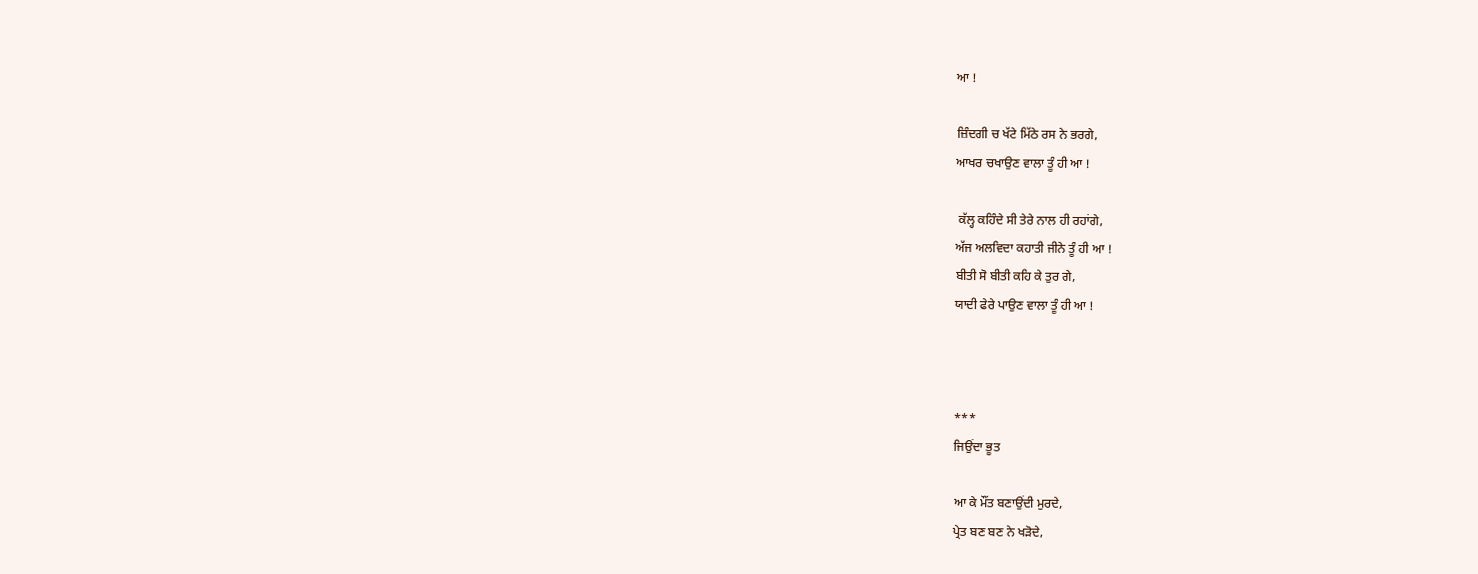ਆ !

ਜ਼ਿੰਦਗੀ ਚ ਖੱਟੇ ਮਿੱਠੇ ਰਸ ਨੇ ਭਰਗੇ,
ਆਖਰ ਚਖਾਉਣ ਵਾਲਾ ਤੂੰ ਹੀ ਆ !

 ਕੱਲ੍ਹ ਕਹਿੰਦੇ ਸੀ ਤੇਰੇ ਨਾਲ ਹੀ ਰਹਾਂਗੇ,
ਅੱਜ ਅਲਵਿਦਾ ਕਹਾਤੀ ਜੀਨੇ ਤੂੰ ਹੀ ਆ !
ਬੀਤੀ ਸੋ ਬੀਤੀ ਕਹਿ ਕੇ ਤੁਰ ਗੇ,
ਯਾਦੀ ਫੇਰੇ ਪਾਉਣ ਵਾਲਾ ਤੂੰ ਹੀ ਆ !



***
ਜਿਉਂਦਾ ਭੂਤ

ਆ ਕੇ ਮੌਂਤ ਬਣਾਉਂਦੀ ਮੁਰਦੇ,
ਪ੍ਰੇਤ ਬਣ ਬਣ ਨੇ ਖੜੋਦੇ,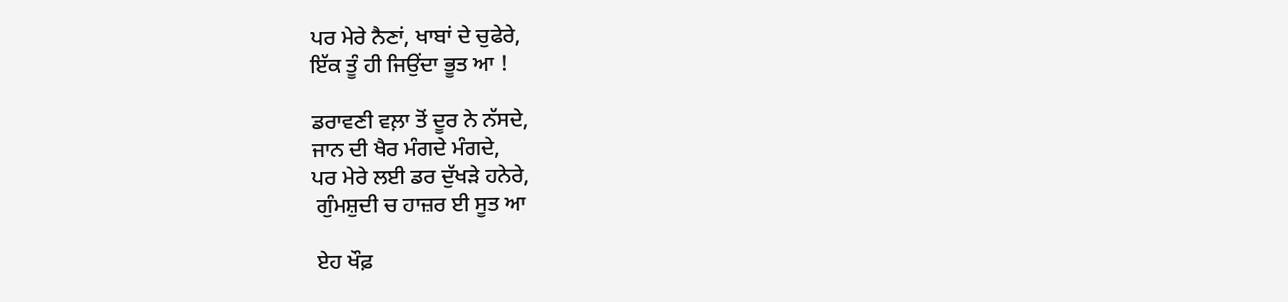ਪਰ ਮੇਰੇ ਨੈਣਾਂ, ਖਾਬਾਂ ਦੇ ਚੁਫੇਰੇ,
ਇੱਕ ਤੂੰ ਹੀ ਜਿਉਂਦਾ ਭੂਤ ਆ !

ਡਰਾਵਣੀ ਵਲ਼ਾ ਤੋਂ ਦੂਰ ਨੇ ਨੱਸਦੇ,
ਜਾਨ ਦੀ ਖੈਰ ਮੰਗਦੇ ਮੰਗਦੇ,
ਪਰ ਮੇਰੇ ਲਈ ਡਰ ਦੁੱਖੜੇ ਹਨੇਰੇ,
 ਗੁੰਮਸ਼ੁਦੀ ਚ ਹਾਜ਼ਰ ਈ ਸੂਤ ਆ

 ਏਹ ਖੌਫ਼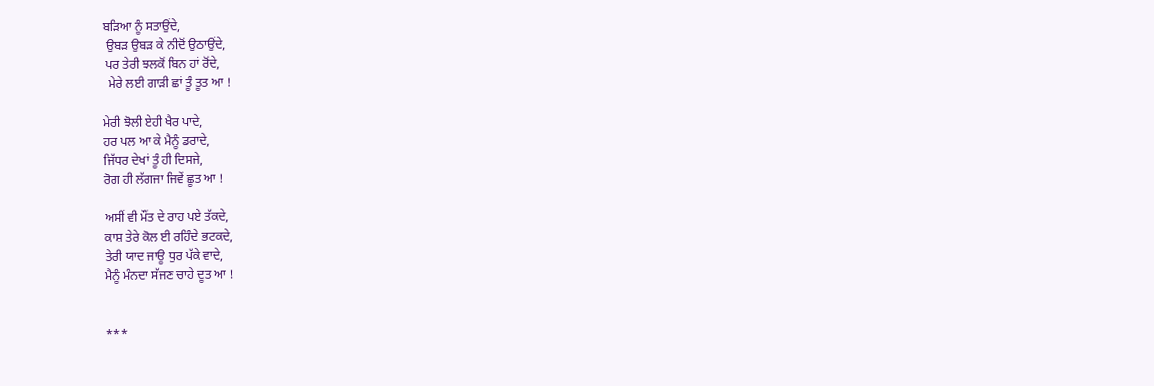ਬੜਿਆ ਨੂੰ ਸਤਾਉਂਦੇ,
 ਉਬੜ ਉਬੜ ਕੇ ਨੀਦੋਂ ਉਠਾਉਂਦੇ,
 ਪਰ ਤੇਰੀ ਝਲਕੋਂ ਬਿਨ ਹਾਂ ਰੋਂਦੇ,
  ਮੇਰੇ ਲਈ ਗਾੜੀ ਛਾਂ ਤੂੰ ਤੂਤ ਆ !

ਮੇਰੀ ਝੋਲੀ ਏਹੀ ਖੈਰ ਪਾਦੇ,
ਹਰ ਪਲ ਆ ਕੇ ਮੈਨੂੰ ਡਰਾਦੇ,
ਜਿੱਧਰ ਦੇਖਾਂ ਤੂੰ ਹੀ ਦਿਸਜੇ,
ਰੋਗ ਹੀ ਲੱਗਜਾ ਜਿਵੇਂ ਛੂਤ ਆ !

ਅਸੀਂ ਵੀ ਮੌਂਤ ਦੇ ਰਾਹ ਪਏ ਤੱਕਦੇ,
ਕਾਸ਼ ਤੇਰੇ ਕੋਲ ਈ ਰਹਿੰਦੇ ਭਟਕਦੇ,
ਤੇਰੀ ਯਾਦ ਜਾਊ ਧੁਰ ਪੱਕੇ ਵਾਦੇ,
ਮੈਨੂੰ ਮੰਨਦਾ ਸੱਜਣ ਚਾਹੇ ਦੂਤ ਆ !


***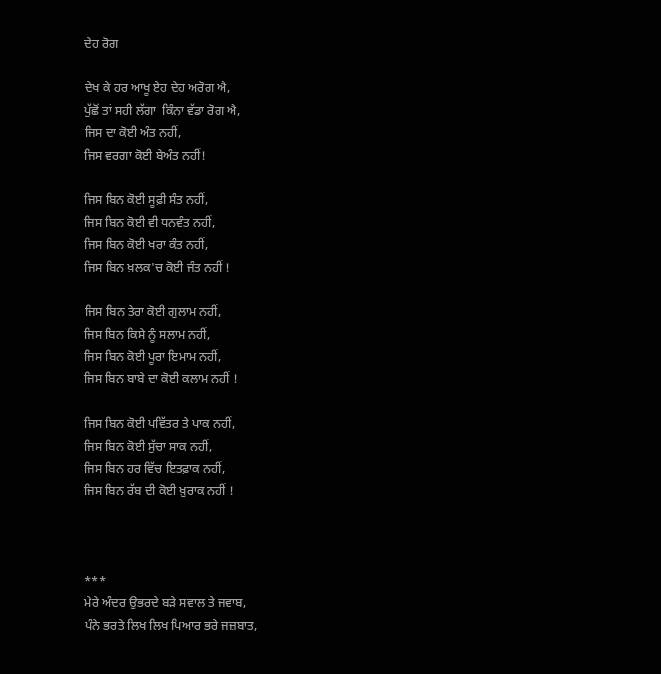ਦੇਹ ਰੋਗ

ਦੇਖ ਕੇ ਹਰ ਆਖੂ ਏਹ ਦੇਹ ਅਰੋਗ ਐ,
ਪੁੱਛੋਂ ਤਾਂ ਸਹੀ ਲੱਗਾ  ਕਿੰਨਾ ਵੱਡਾ ਰੋਗ ਐ,
ਜਿਸ ਦਾ ਕੋਈ ਅੰਤ ਨਹੀਂ,
ਜਿਸ ਵਰਗਾ ਕੋਈ ਬੇਅੰਤ ਨਹੀਂ!

ਜਿਸ ਬਿਨ ਕੋਈ ਸੂਫ਼ੀ ਸੰਤ ਨਹੀਂ,
ਜਿਸ ਬਿਨ ਕੋਈ ਵੀ ਧਨਵੰਤ ਨਹੀਂ,
ਜਿਸ ਬਿਨ ਕੋਈ ਖਰਾ ਕੰਤ ਨਹੀਂ,
ਜਿਸ ਬਿਨ ਖ਼ਲਕ'ਚ ਕੋਈ ਜੰਤ ਨਹੀਂ !

ਜਿਸ ਬਿਨ ਤੇਰਾ ਕੋਈ ਗੁਲਾਮ ਨਹੀਂ,
ਜਿਸ ਬਿਨ ਕਿਸੇ ਨੂੰ ਸਲਾਮ ਨਹੀਂ,
ਜਿਸ ਬਿਨ ਕੋਈ ਪੂਰਾ ਇਮਾਮ ਨਹੀਂ,
ਜਿਸ ਬਿਨ ਬਾਬੇ ਦਾ ਕੋਈ ਕਲਾਮ ਨਹੀਂ !

ਜਿਸ ਬਿਨ ਕੋਈ ਪਵਿੱਤਰ ਤੇ ਪਾਕ ਨਹੀਂ,
ਜਿਸ ਬਿਨ ਕੋਈ ਸੁੱਚਾ ਸਾਕ ਨਹੀਂ,
ਜਿਸ ਬਿਨ ਹਰ ਵਿੱਚ ਇਤਫ਼ਾਕ ਨਹੀਂ,
ਜਿਸ ਬਿਨ ਰੱਬ ਦੀ ਕੋਈ ਖ਼ੁਰਾਕ ਨਹੀਂ !



***
ਮੇਰੇ ਅੰਦਰ ਉਭਰਦੇ ਬੜੇ ਸਵਾਲ ਤੇ ਜਵਾਬ,
ਪੰਨੇ ਭਰਤੇ ਲਿਖ ਲਿਖ ਪਿਆਰ ਭਰੇ ਜਜ਼ਬਾਤ,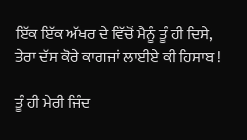ਇੱਕ ਇੱਕ ਅੱਖਰ ਦੇ ਵਿੱਚੋਂ ਮੈਨੂੰ ਤੂੰ ਹੀ ਦਿਸੇ,
ਤੇਰਾ ਦੱਸ ਕੋਰੇ ਕਾਗਜਾਂ ਲਾਈਏ ਕੀ ਹਿਸਾਬ !

ਤੂੰ ਹੀ ਮੇਰੀ ਜਿੰਦ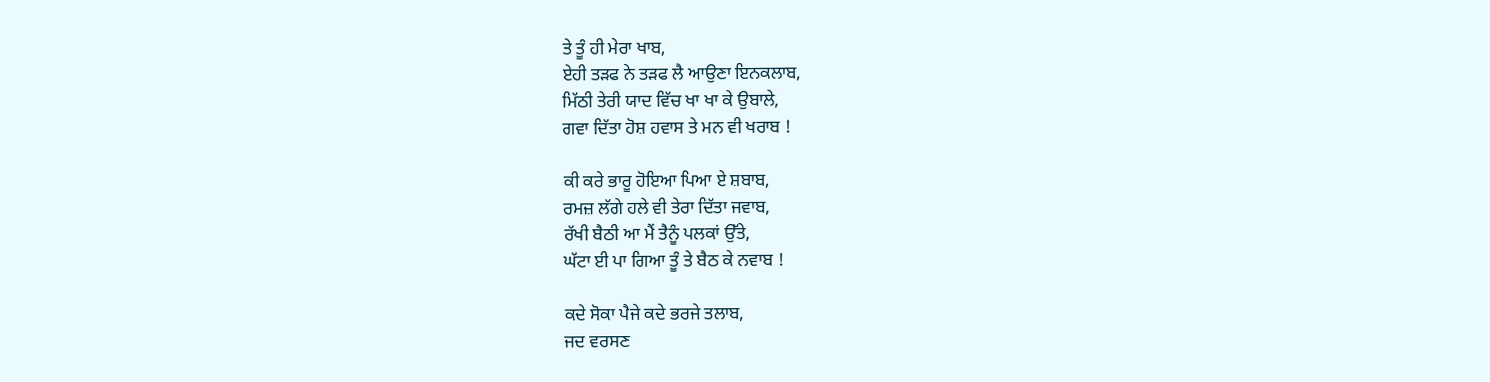ਤੇ ਤੂੰ ਹੀ ਮੇਰਾ ਖਾਬ,
ਏਹੀ ਤੜਫ ਨੇ ਤੜਫ ਲੈ ਆਉਣਾ ਇਨਕਲਾਬ,
ਮਿੱਠੀ ਤੇਰੀ ਯਾਦ ਵਿੱਚ ਖਾ ਖਾ ਕੇ ਉਬਾਲੇ,
ਗਵਾ ਦਿੱਤਾ ਹੋਸ਼ ਹਵਾਸ ਤੇ ਮਨ ਵੀ ਖਰਾਬ !

ਕੀ ਕਰੇ ਭਾਰੂ ਹੋਇਆ ਪਿਆ ਏ ਸ਼ਬਾਬ,
ਰਮਜ਼ ਲੱਗੇ ਹਲੇ ਵੀ ਤੇਰਾ ਦਿੱਤਾ ਜਵਾਬ,
ਰੱਖੀ ਬੈਠੀ ਆ ਮੈਂ ਤੈਨੂੰ ਪਲਕਾਂ ਉੱਤੇ,
ਘੱਟਾ ਈ ਪਾ ਗਿਆ ਤੂੰ ਤੇ ਬੈਠ ਕੇ ਨਵਾਬ !

ਕਦੇ ਸੋਕਾ ਪੈਜੇ ਕਦੇ ਭਰਜੇ ਤਲਾਬ,
ਜਦ ਵਰਸਣ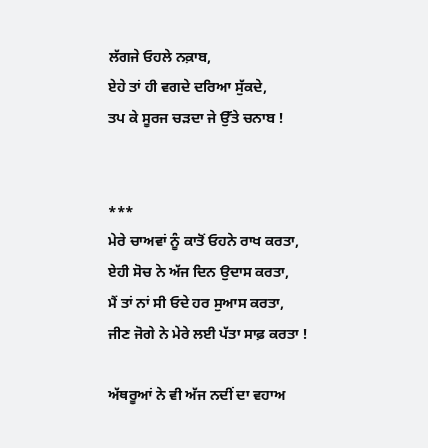ਲੱਗਜੇ ਓਹਲੇ ਨਕ਼ਾਬ,
ਏਹੇ ਤਾਂ ਹੀ ਵਗਦੇ ਦਰਿਆ ਸੁੱਕਦੇ,
ਤਪ ਕੇ ਸੂਰਜ ਚੜਦਾ ਜੇ ਉੱਤੇ ਚਨਾਬ !


***
ਮੇਰੇ ਚਾਅਵਾਂ ਨੂੰ ਕਾਤੋਂ ਓਹਨੇ ਰਾਖ ਕਰਤਾ,
ਏਹੀ ਸੋਚ ਨੇ ਅੱਜ ਦਿਨ ਉਦਾਸ ਕਰਤਾ,
ਮੈਂ ਤਾਂ ਨਾਂ ਸੀ ਓਦੇ ਹਰ ਸੁਆਸ ਕਰਤਾ,
ਜੀਣ ਜੋਗੇ ਨੇ ਮੇਰੇ ਲਈ ਪੱਤਾ ਸਾਫ਼ ਕਰਤਾ !

ਅੱਥਰੂਆਂ ਨੇ ਵੀ ਅੱਜ ਨਦੀਂ ਦਾ ਵਹਾਅ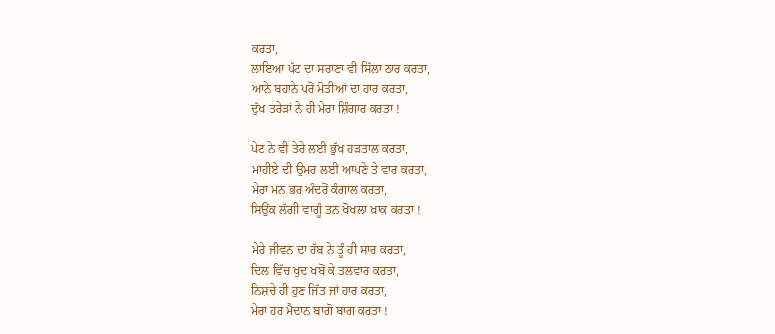ਕਰਤਾ,
ਲਾਇਆ ਪੱਟ ਦਾ ਸਰਾਣਾ ਵੀ ਸਿੱਲਾ ਠਾਰ ਕਰਤਾ,
ਆਨੇ ਬਹਾਨੇ ਪਰੋਂ ਮੋਤੀਆਂ ਦਾ ਹਾਰ ਕਰਤਾ,
ਦੁੱਖ ਤਰੇੜਾਂ ਨੇ ਹੀ ਮੇਰਾ ਸ਼ਿੰਗਾਰ ਕਰਤਾ !

ਪੇਟ ਨੇ ਵੀ ਤੇਰੇ ਲਈ ਭੁੱਖ ਹੜਤਾਲ ਕਰਤਾ,
ਮਾਹੀਏ ਦੀ ਉਮਰ ਲਈ ਆਪਣੇ ਤੇ ਵਾਰ ਕਰਤਾ,
ਮੇਰਾ ਮਨ ਭਰ ਅੰਦਰੋਂ ਕੰਗਾਲ ਕਰਤਾ,
ਸਿਉਂਕ ਲੱਗੀ ਵਾਗੂੰ ਤਨ ਖੋਖਲਾ ਖ਼ਾਕ ਕਰਤਾ !

ਮੇਰੇ ਜੀਵਨ ਦਾ ਰੱਬ ਨੇ ਤੂੰ ਹੀ ਸਾਰ ਕਰਤਾ,
ਦਿਲ ਵਿੱਚ ਖੁਦ ਖਬੋਂ ਕੇ ਤਲਵਾਰ ਕਰਤਾ,
ਨਿਸ਼ਚੇ ਹੀ ਹੁਣ ਜਿੱਤ ਜਾਂ ਹਾਰ ਕਰਤਾ,
ਮੇਰਾ ਹਰ ਮੈਦਾਨ ਬਾਗੋ ਬਾਗ ਕਰਤਾ !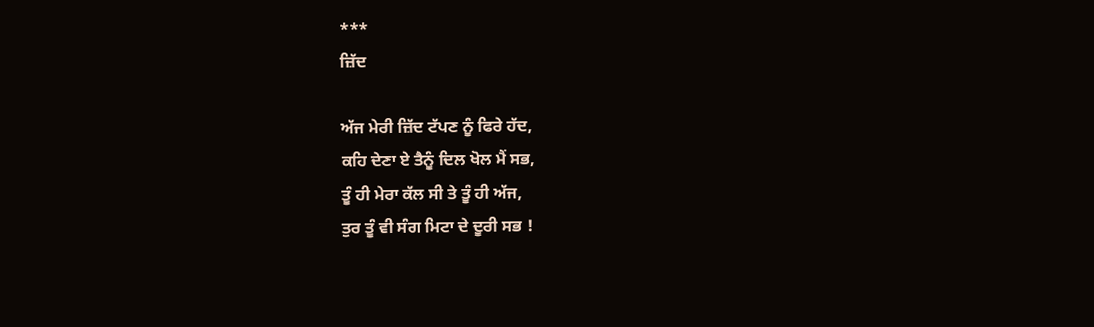***
ਜ਼ਿੱਦ

ਅੱਜ ਮੇਰੀ ਜ਼ਿੱਦ ਟੱਪਣ ਨੂੰ ਫਿਰੇ ਹੱਦ,
ਕਹਿ ਦੇਣਾ ਏ ਤੈਨੂੰ ਦਿਲ ਖੋਲ ਮੈਂ ਸਭ,
ਤੂੰ ਹੀ ਮੇਰਾ ਕੱਲ ਸੀ ਤੇ ਤੂੰ ਹੀ ਅੱਜ,
ਤੁਰ ਤੂੰ ਵੀ ਸੰਗ ਮਿਟਾ ਦੇ ਦੂਰੀ ਸਭ !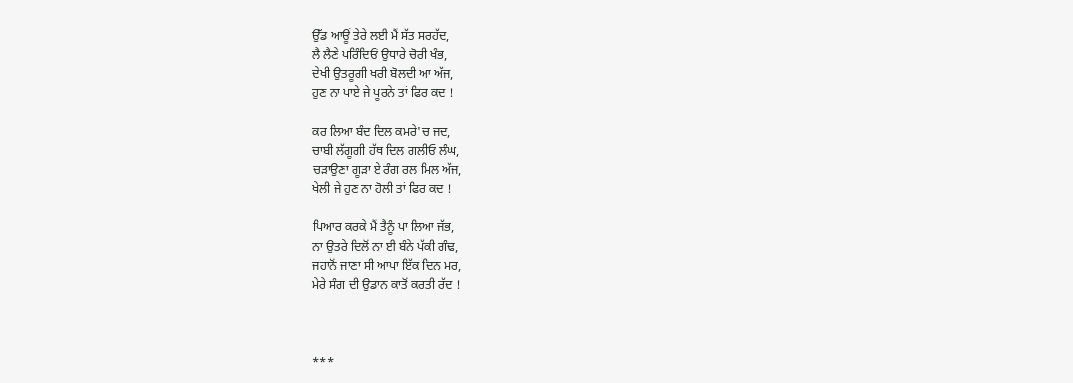ਉੱਡ ਆਊਂ ਤੇਰੇ ਲਈ ਮੈਂ ਸੱਤ ਸਰਹੱਦ,
ਲੈ ਲੈਣੇ ਪਰਿੰਦਿਓਂ ਉਧਾਰੇ ਚੋਰੀ ਖੰਭ,
ਦੇਖੀ ਉਤਰੂਗੀ ਖਰੀ ਬੋਲਦੀ ਆ ਅੱਜ,
ਹੁਣ ਨਾ ਪਾਏ ਜੇ ਪੂਰਨੇ ਤਾਂ ਫਿਰ ਕਦ !

ਕਰ ਲਿਆ ਬੰਦ ਦਿਲ ਕਮਰੇ'ਚ ਜਦ,
ਚਾਬੀ ਲੱਗੂਗੀ ਹੱਥ ਦਿਲ ਗਲੀਓ ਲੰਘ,
ਚੜਾਉਣਾ ਗੂੜਾ ਏ ਰੰਗ ਰਲ ਮਿਲ ਅੱਜ,
ਖੇਲੀ ਜੇ ਹੁਣ ਨਾ ਹੋਲੀ ਤਾਂ ਫਿਰ ਕਦ !

ਪਿਆਰ ਕਰਕੇ ਮੈਂ ਤੈਨੂੰ ਪਾ ਲਿਆ ਜੱਭ,
ਨਾ ਉਤਰੇ ਦਿਲੋਂ ਨਾ ਈ ਬੰਨੇ ਪੱਕੀ ਗੰਢ,
ਜਹਾਨੋਂ ਜਾਣਾ ਸੀ ਆਪਾ ਇੱਕ ਦਿਨ ਮਰ,
ਮੇਰੇ ਸੰਗ ਦੀ ਉਡਾਨ ਕਾਤੋਂ ਕਰਤੀ ਰੱਦ !



***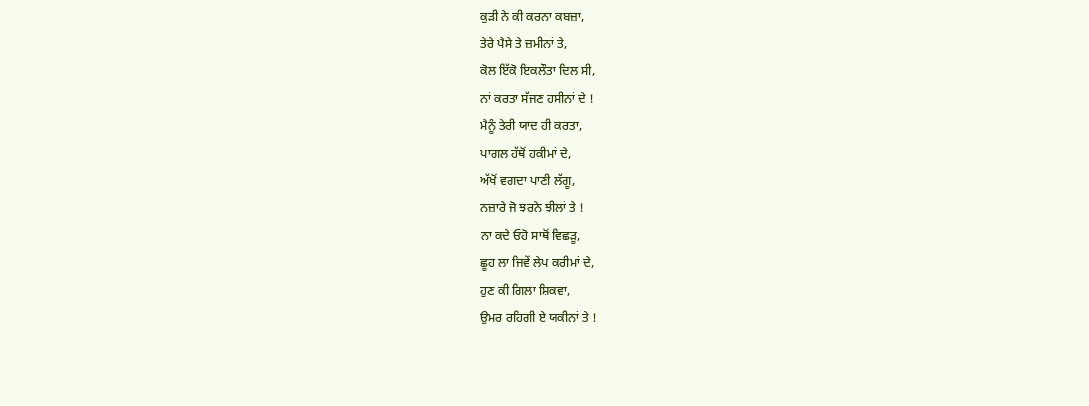ਕੁੜੀ ਨੇ ਕੀ ਕਰਨਾ ਕਬਜ਼ਾ,
ਤੇਰੇ ਪੈਸੇ ਤੇ ਜ਼ਮੀਨਾਂ ਤੇ,
ਕੋਲ ਇੱਕੋ ਇਕਲੌਤਾ ਦਿਲ ਸੀ,
ਨਾਂ ਕਰਤਾ ਸੱਜਣ ਹਸੀਨਾਂ ਦੇ !
ਮੈਨੂੰ ਤੇਰੀ ਯਾਦ ਹੀ ਕਰਤਾ,
ਪਾਗਲ ਹੱਥੋਂ ਹਕੀਮਾਂ ਦੇ,
ਅੱਖੋਂ ਵਗਦਾ ਪਾਣੀ ਲੱਗੂ,
ਨਜ਼ਾਰੇ ਜੋ ਝਰਨੇ ਝੀਲਾਂ ਤੇ !
ਨਾ ਕਦੇ ਓਹੋ ਸਾਥੋਂ ਵਿਛੜੂ,
ਛੂਹ ਲਾ ਜਿਵੇਂ ਲੇਪ ਕਰੀਮਾਂ ਦੇ,
ਹੁਣ ਕੀ ਗਿਲਾ ਸ਼ਿਕਵਾ,
ਉਮਰ ਰਹਿਗੀ ਏ ਯਕੀਨਾਂ ਤੇ !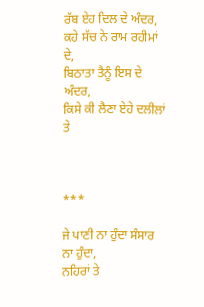ਰੱਬ ਏਹ ਦਿਲ ਦੇ ਅੰਦਰ,
ਕਹੇ ਸੱਚ ਨੇ ਰਾਮ ਰਹੀਮਾਂ ਦੇ,
ਬਿਠਾਤਾ ਤੈਨੂੰ ਇਸ ਦੇ ਅੰਦਰ,
ਕਿਸੇ ਕੀ ਲੈਣਾ ਏਹੇ ਦਲੀਲਾਂ ਤੇ



***

ਜੇ ਪਾਣੀ ਨਾ ਹੁੰਦਾ ਸੰਸਾਰ ਨਾ ਹੁੰਦਾ,
ਨਹਿਰਾਂ ਤੇ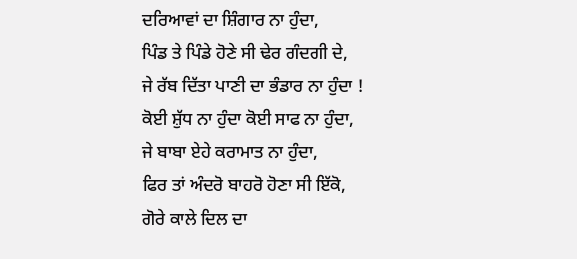ਦਰਿਆਵਾਂ ਦਾ ਸ਼ਿੰਗਾਰ ਨਾ ਹੁੰਦਾ,
ਪਿੰਡ ਤੇ ਪਿੰਡੇ ਹੋਣੇ ਸੀ ਢੇਰ ਗੰਦਗੀ ਦੇ,
ਜੇ ਰੱਬ ਦਿੱਤਾ ਪਾਣੀ ਦਾ ਭੰਡਾਰ ਨਾ ਹੁੰਦਾ !
ਕੋਈ ਸ਼ੁੱਧ ਨਾ ਹੁੰਦਾ ਕੋਈ ਸਾਫ ਨਾ ਹੁੰਦਾ,
ਜੇ ਬਾਬਾ ਏਹੇ ਕਰਾਮਾਤ ਨਾ ਹੁੰਦਾ,
ਫਿਰ ਤਾਂ ਅੰਦਰੋ ਬਾਹਰੋ ਹੋਣਾ ਸੀ ਇੱਕੋ,
ਗੋਰੇ ਕਾਲੇ ਦਿਲ ਦਾ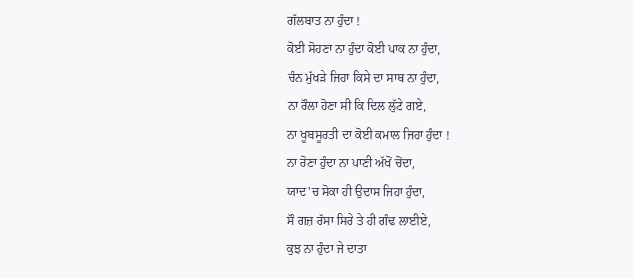ਗੱਲਬਾਤ ਨਾ ਹੁੰਦਾ !
ਕੋਈ ਸੋਹਣਾ ਨਾ ਹੁੰਦਾ ਕੋਈ ਪਾਕ ਨਾ ਹੁੰਦਾ,
ਚੰਨ ਮੁੱਖੜੇ ਜਿਹਾ ਕਿਸੇ ਦਾ ਸਾਥ ਨਾ ਹੁੰਦਾ,
ਨਾ ਰੌਲਾ ਹੋਣਾ ਸੀ ਕਿ ਦਿਲ ਲੁੱਟੇ ਗਏ,
ਨਾ ਖੂਬਸੂਰਤੀ ਦਾ ਕੋਈ ਕਮਾਲ ਜਿਹਾ ਹੁੰਦਾ !
ਨਾ ਰੋਣਾ ਹੁੰਦਾ ਨਾ ਪਾਣੀ ਅੱਖੋਂ ਚੋਂਦਾ,
ਯਾਦ'ਚ ਸੋਕਾ ਹੀ ਉਦਾਸ ਜਿਹਾ ਹੁੰਦਾ,
ਸੌ ਗਜ਼ ਰੱਸਾ ਸਿਰੇ ਤੇ ਹੀ ਗੰਢ ਲਾਈਏ,
ਕੁਝ ਨਾ ਹੁੰਦਾ ਜੇ ਦਾਤਾ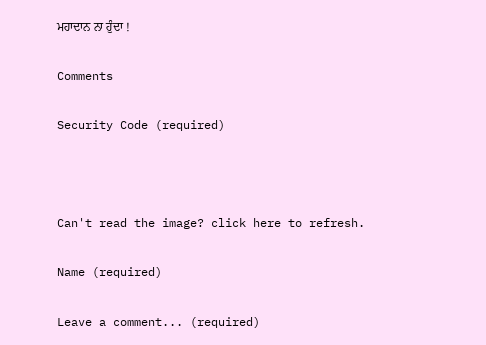ਮਹਾਦਾਨ ਨਾ ਹੁੰਦਾ !

Comments

Security Code (required)



Can't read the image? click here to refresh.

Name (required)

Leave a comment... (required)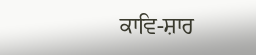ਕਾਵਿ-ਸ਼ਾਰ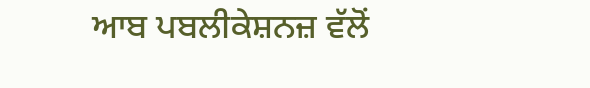ਆਬ ਪਬਲੀਕੇਸ਼ਨਜ਼ ਵੱਲੋਂ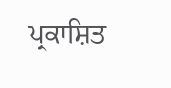ਪ੍ਰਕਾਸ਼ਿਤ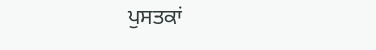ਪੁਸਤਕਾਂ